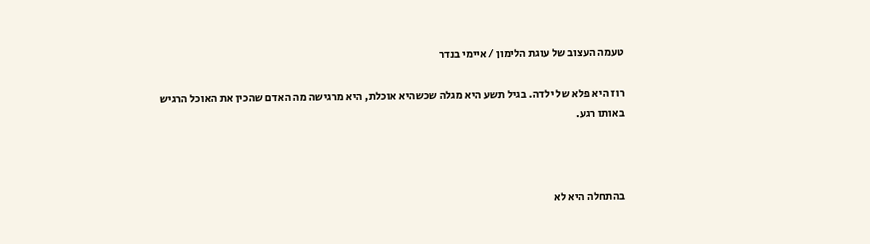טעמה העצוב של עוגת הלימון / איימי בנדר

רוז היא פלא של ילדה. בגיל תשע היא מגלה שכשהיא אוכלת, היא מרגישה מה האדם שהכין את האוכל הרגיש באותו רגע.



בהתחלה היא לא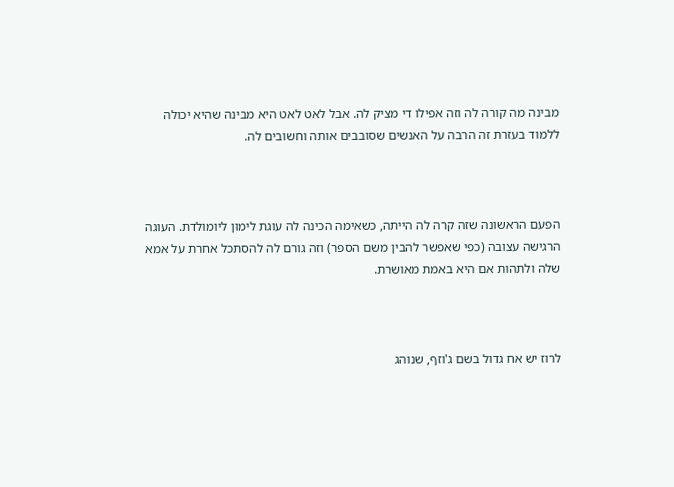מבינה מה קורה לה וזה אפילו די מציק לה. אבל לאט לאט היא מבינה שהיא יכולה ללמוד בעזרת זה הרבה על האנשים שסובבים אותה וחשובים לה.



הפעם הראשונה שזה קרה לה הייתה, כשאימה הכינה לה עוגת לימון ליומולדת. העוגה הרגישה עצובה (כפי שאפשר להבין משם הספר) וזה גורם לה להסתכל אחרת על אמא שלה ולתהות אם היא באמת מאושרת.



לרוז יש אח גדול בשם ג'וזף, שנוהג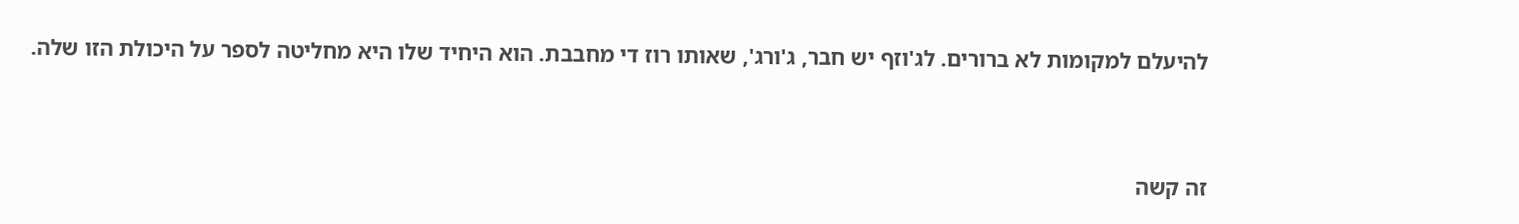להיעלם למקומות לא ברורים. לג'וזף יש חבר, ג'ורג', שאותו רוז די מחבבת. הוא היחיד שלו היא מחליטה לספר על היכולת הזו שלה.



זה קשה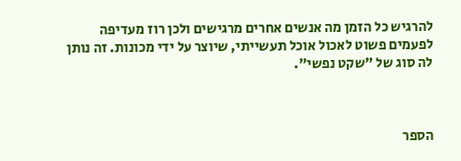להרגיש כל הזמן מה אנשים אחרים מרגישים ולכן רוז מעדיפה לפעמים פשוט לאכול אוכל תעשייתי, שיוצר על ידי מכונות. זה נותן לה סוג של "שקט נפשי".



הספר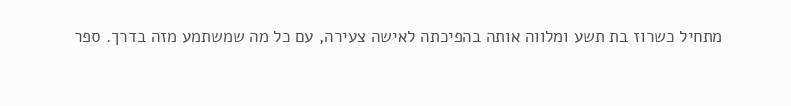מתחיל כשרוז בת תשע ומלווה אותה בהפיכתה לאישה צעירה, עם כל מה שמשתמע מזה בדרך. ספר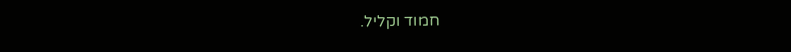חמוד וקליל.